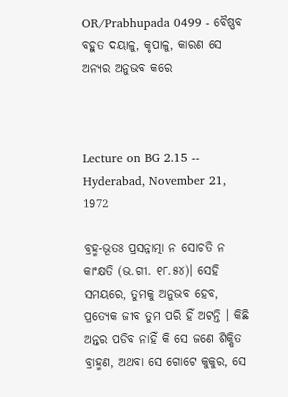OR/Prabhupada 0499 - ବୈଷ୍ଣବ ବହୁତ ଦୟାଳୁ, କୃପାଳୁ, କାରଣ ସେ ଅନ୍ୟର ଅନୁଭବ କରେ



Lecture on BG 2.15 -- Hyderabad, November 21, 1972

ବ୍ରହ୍ମ-ଭୂତଃ ପ୍ରସନ୍ନାତ୍ମା ନ ସୋଚତି ନ କାଂକ୍ଷତି (ଭ.ଗୀ. ୧୮.୫୪)। ସେହି ସମୟରେ, ତୁମକୁ ଅନୁଭବ ହେବ, ପ୍ରତ୍ୟେକ ଜୀବ ତୁମ ପରି ହିଁ ଅଟନ୍ତି । କିଛି ଅନ୍ତର ପଡିବ ନାହିଁ କି ସେ ଜଣେ ଶିକ୍ଷିତ ବ୍ରାହ୍ମଣ, ଅଥବା ସେ ଗୋଟେ କୁକୁର, ସେ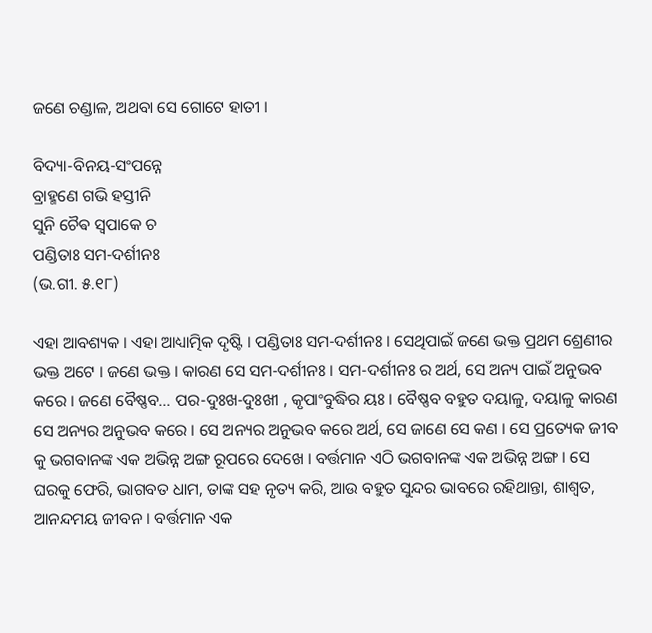ଜଣେ ଚଣ୍ଡାଳ, ଅଥବା ସେ ଗୋଟେ ହାତୀ ।

ବିଦ୍ୟା-ବିନୟ-ସଂପନ୍ନେ
ବ୍ରାହ୍ମଣେ ଗଭି ହସ୍ତୀନି
ସୁନି ଚୈଵ ସ୍ଵପାକେ ଚ
ପଣ୍ଡିତାଃ ସମ-ଦର୍ଶୀନଃ
(ଭ.ଗୀ. ୫.୧୮)

ଏହା ଆବଶ୍ୟକ । ଏହା ଆଧ୍ୟାତ୍ମିକ ଦୃଷ୍ଟି । ପଣ୍ଡିତାଃ ସମ-ଦର୍ଶୀନଃ । ସେଥିପାଇଁ ଜଣେ ଭକ୍ତ ପ୍ରଥମ ଶ୍ରେଣୀର ଭକ୍ତ ଅଟେ । ଜଣେ ଭକ୍ତ । କାରଣ ସେ ସମ-ଦର୍ଶୀନଃ । ସମ-ଦର୍ଶୀନଃ ର ଅର୍ଥ, ସେ ଅନ୍ୟ ପାଇଁ ଅନୁଭବ କରେ । ଜଣେ ବୈଷ୍ଣବ... ପର-ଦୁଃଖ-ଦୁଃଖୀ , କୃପାଂବୁଦ୍ଧିର ୟଃ । ବୈଷ୍ଣବ ବହୁତ ଦୟାଳୁ, ଦୟାଳୁ କାରଣ ସେ ଅନ୍ୟର ଅନୁଭବ କରେ । ସେ ଅନ୍ୟର ଅନୁଭବ କରେ ଅର୍ଥ, ସେ ଜାଣେ ସେ କଣ । ସେ ପ୍ରତ୍ୟେକ ଜୀବ କୁ ଭଗବାନଙ୍କ ଏକ ଅଭିନ୍ନ ଅଙ୍ଗ ରୂପରେ ଦେଖେ । ବର୍ତ୍ତମାନ ଏଠି ଭଗବାନଙ୍କ ଏକ ଅଭିନ୍ନ ଅଙ୍ଗ । ସେ ଘରକୁ ଫେରି, ଭାଗବତ ଧାମ, ତାଙ୍କ ସହ ନୃତ୍ୟ କରି, ଆଉ ବହୁତ ସୁନ୍ଦର ଭାବରେ ରହିଥାନ୍ତା, ଶାଶ୍ୱତ, ଆନନ୍ଦମୟ ଜୀବନ । ବର୍ତ୍ତମାନ ଏକ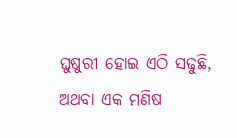ଘୁଷୁରୀ ହୋଇ ଏଠି ସଢୁଛି, ଅଥବା ଏକ ମଣିଷ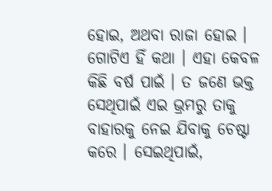ହୋଇ, ଅଥବା ରାଜା ହୋଇ । ଗୋଟିଏ ହିଁ କଥା । ଏହା କେବଳ କିଛି ବର୍ଷ ପାଇଁ । ତ ଜଣେ ଭକ୍ତ ସେଥିପାଇଁ ଏଇ ଭ୍ରମରୁ ତାକୁ ବାହାରକୁ ନେଇ ଯିବାକୁ ଚେଷ୍ଟା କରେ । ସେଇଥିପାଇଁ,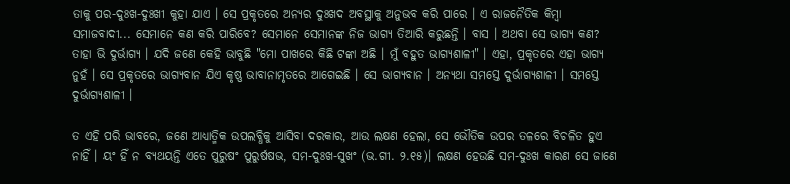ତାକୁ ପର-ଦୁଃଖ-ଦୁଃଖୀ କୁହା ଯାଏ । ସେ ପ୍ରକୃତରେ ଅନ୍ୟର ଦୁଃଖଦ ଅବସ୍ଥାକୁ ଅନୁଭବ କରି ପାରେ । ଏ ରାଜନୈତିକ କିମ୍ବା ସମାଜବାଦୀ... ସେମାନେ କଣ କରି ପାରିବେ? ସେମାନେ ସେମାନଙ୍କ ନିଜ ଭାଗ୍ୟ ତିଆରି କରୁଛନ୍ତି । ବାସ । ଅଥବା ସେ ଭାଗ୍ୟ କଣ? ତାହା ଭି ଦୁର୍ଭାଗ୍ୟ । ଯଦି ଜଣେ କେହି ଭାବୁଛି "ମୋ ପାଖରେ କିଛି ଟଙ୍କା ଅଛି । ମୁଁ ବହୁତ ଭାଗ୍ୟଶାଳୀ" । ଏହା, ପ୍ରକୃତରେ ଏହା ଭାଗ୍ୟ ନୁହଁ । ସେ ପ୍ରକୃତରେ ଭାଗ୍ୟବାନ ଯିଏ କୃଷ୍ଣ ଭାବାନାମୃତରେ ଆଗେଇଛି । ସେ ଭାଗ୍ୟବାନ । ଅନ୍ୟଥା ସମସ୍ତେ ଦୁର୍ଭାଗ୍ୟଶାଳୀ । ସମସ୍ତେ ଦୁର୍ଭାଗ୍ୟଶାଳୀ ।

ତ ଏହି ପରି ଭାବରେ, ଜଣେ ଆଧ୍ୟାତ୍ମିକ ଉପଲବ୍ଧିକୁ ଆସିବା ଦରକାର, ଆଉ ଲକ୍ଷଣ ହେଲା, ସେ ଭୌତିକ ଉପର ତଳରେ ବିଚଳିତ ହୁଏ ନାହିଁ । ୟଂ ହିଁ ନ ବ୍ୟଥୟନ୍ତି ଏତେ ପୁରୁଷଂ ପୁରୁର୍ଷଷଭ, ସମ-ଦୁଃଖ-ସୁଖଂ (ଭ.ଗୀ. ୨.୧୫)। ଲକ୍ଷଣ ହେଉଛି ସମ-ଦୁଃଖ କାରଣ ସେ ଜାଣେ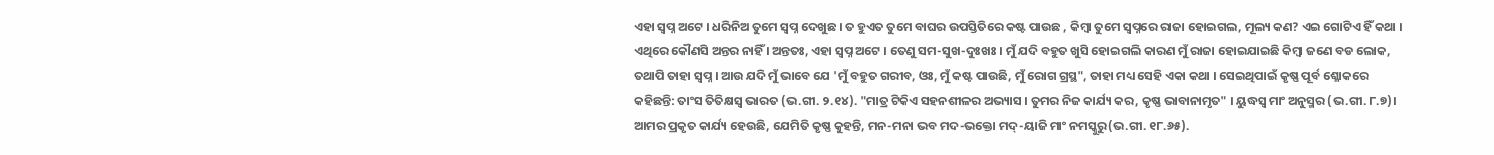ଏହା ସ୍ୱପ୍ନ ଅଟେ । ଧରିନିଅ ତୁମେ ସ୍ଵପ୍ନ ଦେଖୁଛ । ତ ହୁଏତ ତୁମେ ବାଘର ଉପସ୍ତିତିରେ କଷ୍ଟ ପାଉଛ , କିମ୍ବା ତୁମେ ସ୍ଵପ୍ନରେ ରାଜା ହୋଇଗଲ, ମୂଲ୍ୟ କଣ? ଏଇ ଗୋଟିଏ ହିଁ କଥା । ଏଥିରେ କୌଣସି ଅନ୍ତର ନାହିଁ । ଅନ୍ତତଃ, ଏହା ସ୍ୱପ୍ନ ଅଟେ । ତେଣୁ ସମ-ସୁଖ-ଦୁଃଖଃ । ମୁଁ ଯଦି ବହୁତ ଖୁସି ହୋଇଗଲି କାରଣ ମୁଁ ରାଜା ହୋଇଯାଇଛି କିମ୍ବା ଜଣେ ବଡ ଲୋକ, ତଥାପି ତାହା ସ୍ୱପ୍ନ । ଆଉ ଯଦି ମୁଁ ଭାବେ ଯେ 'ମୁଁ ବହୁତ ଗରୀବ, ଓଃ, ମୁଁ କଷ୍ଟ ପାଉଛି, ମୁଁ ରୋଗ ଗ୍ରସ୍ଥ", ତାହା ମଧ୍ୟ ସେହି ଏକା କଥା । ସେଇଥିପାଇଁ କୃଷ୍ଣ ପୂର୍ବ ଶ୍ଳୋକରେ କହିଛନ୍ତି: ତାଂସ ତିତିକ୍ଷସ୍ଵ ଭାରତ (ଭ.ଗୀ. ୨.୧୪). "ମାତ୍ର ଟିକିଏ ସହନଶୀଳର ଅଭ୍ୟାସ । ତୁମର ନିଜ କାର୍ଯ୍ୟ କର, କୃଷ୍ଣ ଭାବାନାମୃତ" । ୟୁଦ୍ଧସ୍ଵ ମାଂ ଅନୁସ୍ମର (ଭ.ଗୀ. ୮.୭)। ଆମର ପ୍ରକୃତ କାର୍ଯ୍ୟ ହେଉଛି, ଯେମିତି କୃଷ୍ଣ କୁହନ୍ତି, ମନ-ମନା ଭବ ମଦ-ଭକ୍ତୋ ମଦ୍-ୟାଜି ମାଂ ନମସ୍କୁରୁ(ଭ.ଗୀ. ୧୮.୬୫).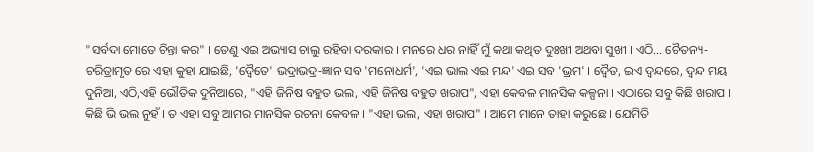"ସର୍ବଦା ମୋତେ ଚିନ୍ତା କର" । ତେଣୁ ଏଇ ଅଭ୍ୟାସ ଚାଲୁ ରହିବା ଦରକାର । ମନରେ ଧର ନାହିଁ ମୁଁ କଥା କଥିତ ଦୁଃଖୀ ଅଥବା ସୁଖୀ । ଏଠି... ଚୈତନ୍ୟ-ଚରିତ୍ରାମୃତ ରେ ଏହା କୁହା ଯାଇଛି, 'ଦ୍ଵୈତେ' ଭଦ୍ରାଭଦ୍ର-ଜ୍ଞାନ ସବ 'ମନୋଧର୍ମ', 'ଏଇ ଭାଲ ଏଇ ମନ୍ଦ' ଏଇ ସବ 'ଭ୍ରମ' । ଦ୍ଵୈତ, ଇଏ ଦ୍ଵନ୍ଦରେ, ଦ୍ଵନ୍ଦ ମୟ ଦୁନିଆ, ଏଠି,ଏହି ଭୌତିକ ଦୁନିଆରେ, "ଏହି ଜିନିଷ ବହୁତ ଭଲ, ଏହି ଜିନିଷ ବହୁତ ଖରାପ", ଏହା କେବଳ ମାନସିକ କଳ୍ପନା । ଏଠାରେ ସବୁ କିଛି ଖରାପ । କିଛି ଭି ଭଲ ନୁହଁ । ତ ଏହା ସବୁ ଆମର ମାନସିକ ରଚନା କେବଳ । "ଏହା ଭଲ, ଏହା ଖରାପ" । ଆମେ ମାନେ ତାହା କରୁଛେ । ଯେମିତି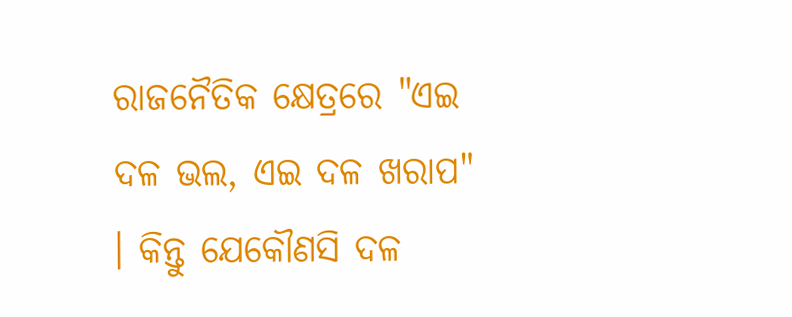ରାଜନୈତିକ କ୍ଷେତ୍ରରେ "ଏଇ ଦଳ ଭଲ, ଏଇ ଦଳ ଖରାପ" । କିନ୍ତୁ ଯେକୌଣସି ଦଳ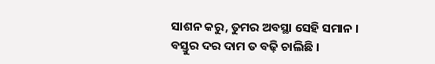ସାଶନ କରୁ, ତୁମର ଅବସ୍ଥା ସେହି ସମାନ । ବସ୍ତୁର ଦର ଦାମ ତ ବଢ଼ି ଚାଲିଛି ।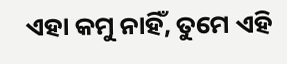ଏହା କମୁ ନାହିଁ, ତୁମେ ଏହି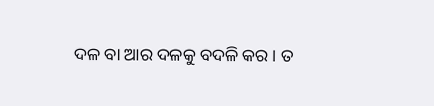ଦଳ ବା ଆର ଦଳକୁ ବଦଳି କର । ତ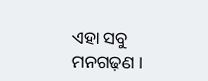ଏହା ସବୁ ମନଗଢ଼ଣ ।